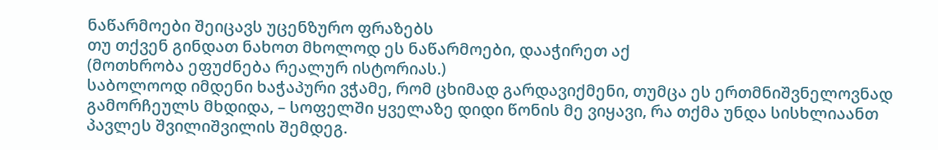ნაწარმოები შეიცავს უცენზურო ფრაზებს
თუ თქვენ გინდათ ნახოთ მხოლოდ ეს ნაწარმოები, დააჭირეთ აქ
(მოთხრობა ეფუძნება რეალურ ისტორიას.)
საბოლოოდ იმდენი ხაჭაპური ვჭამე, რომ ცხიმად გარდავიქმენი, თუმცა ეს ერთმნიშვნელოვნად გამორჩეულს მხდიდა, – სოფელში ყველაზე დიდი წონის მე ვიყავი, რა თქმა უნდა სისხლიაანთ პავლეს შვილიშვილის შემდეგ.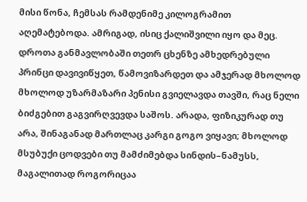მისი წონა, ჩემსას რამდენიმე კილოგრამით აღემატებოდა. ამრიგად, ისიც ქალიშვილი იყო და მეც. დროთა განმავლობაში თეთრ ცხენზე ამხედრებული პრინცი დავივიწყეთ, წამოვიზარდეთ და ამჯერად მხოლოდ მხოლოდ უზარმაზარი პენისი გვიელავდა თავში, რაც ნელი ბიძგებით გაგვირღვევდა საშოს. არადა, ფიზიკურად თუ არა, შინაგანად მართლაც კარგი გოგო ვიყავი; მხოლოდ მსუბუქი ცოდვები თუ მამძიმებდა სინდის–ნამუსს, მაგალითად როგორიცაა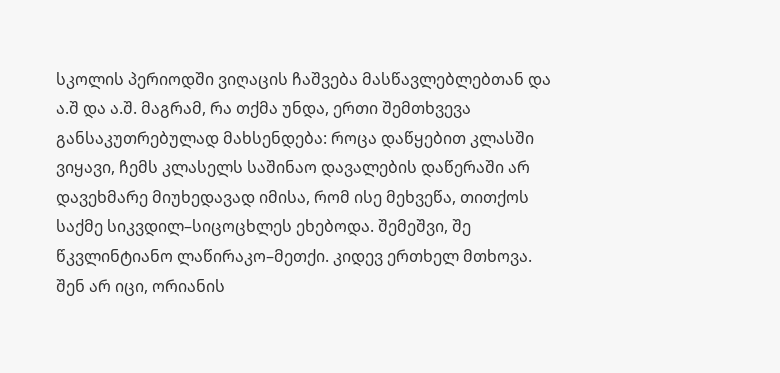სკოლის პერიოდში ვიღაცის ჩაშვება მასწავლებლებთან და ა.შ და ა.შ. მაგრამ, რა თქმა უნდა, ერთი შემთხვევა განსაკუთრებულად მახსენდება: როცა დაწყებით კლასში ვიყავი, ჩემს კლასელს საშინაო დავალების დაწერაში არ დავეხმარე მიუხედავად იმისა, რომ ისე მეხვეწა, თითქოს საქმე სიკვდილ–სიცოცხლეს ეხებოდა. შემეშვი, შე წკვლინტიანო ლაწირაკო–მეთქი. კიდევ ერთხელ მთხოვა. შენ არ იცი, ორიანის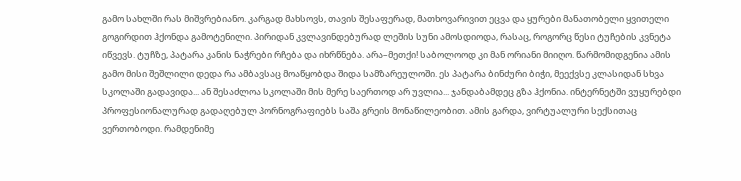გამო სახლში რას მიშვრებიანო. კარგად მახსოვს, თავის შესაფერად, მათხოვარივით ეცვა და ყურები მანათობელი ყვითელი გოგირდით ჰქონდა გამოტენილი. პირიდან კვლავინდებურად ლეშის სუნი ამოსდიოდა, რასაც, როგორც წესი ტუჩების კვნეტა იწვევს. ტუჩზე, პატარა კანის ნაჭრები რჩება და იხრწნება. არა–მეთქი! საბოლოოდ კი მან ორიანი მიიღო. წარმომიდგენია ამის გამო მისი შეშლილი დედა რა ამბავსაც მოაწყობდა შიდა სამზარეულოში. ეს პატარა ბინძური ბიჭი, მეექვსე კლასიდან სხვა სკოლაში გადავიდა... ან შესაძლოა სკოლაში მის მერე საერთოდ არ უვლია... ჯანდაბამდეც გზა ჰქონია. ინტერნეტში ვუყურებდი პროფესიონალურად გადაღებულ პორნოგრაფიებს საშა გრეის მონაწილეობით. ამის გარდა, ვირტუალური სექსითაც ვერთობოდი. რამდენიმე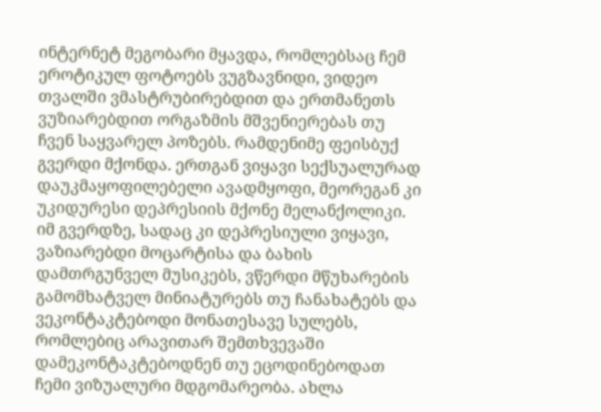ინტერნეტ მეგობარი მყავდა, რომლებსაც ჩემ ეროტიკულ ფოტოებს ვუგზავნიდი, ვიდეო თვალში ვმასტრუბირებდით და ერთმანეთს ვუზიარებდით ორგაზმის მშვენიერებას თუ ჩვენ საყვარელ პოზებს. რამდენიმე ფეისბუქ გვერდი მქონდა. ერთგან ვიყავი სექსუალურად დაუკმაყოფილებელი ავადმყოფი, მეორეგან კი უკიდურესი დეპრესიის მქონე მელანქოლიკი. იმ გვერდზე, სადაც კი დეპრესიული ვიყავი, ვაზიარებდი მოცარტისა და ბახის დამთრგუნველ მუსიკებს, ვწერდი მწუხარების გამომხატველ მინიატურებს თუ ჩანახატებს და ვეკონტაკტებოდი მონათესავე სულებს, რომლებიც არავითარ შემთხვევაში დამეკონტაკტებოდნენ თუ ეცოდინებოდათ ჩემი ვიზუალური მდგომარეობა. ახლა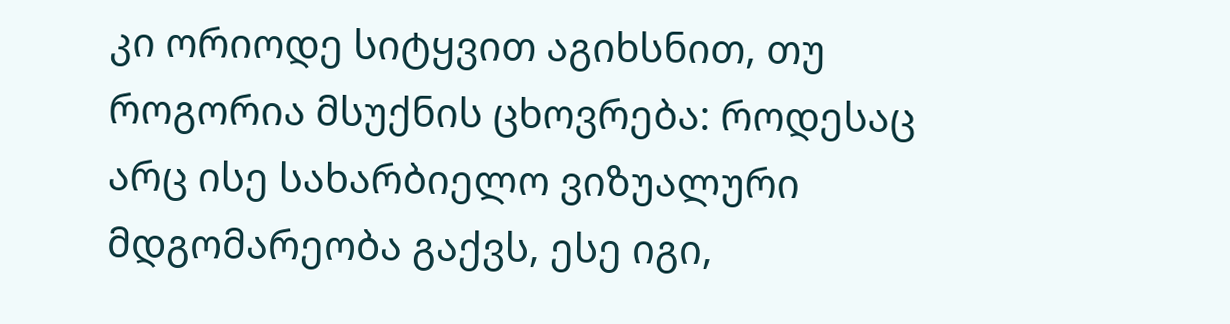კი ორიოდე სიტყვით აგიხსნით, თუ როგორია მსუქნის ცხოვრება: როდესაც არც ისე სახარბიელო ვიზუალური მდგომარეობა გაქვს, ესე იგი,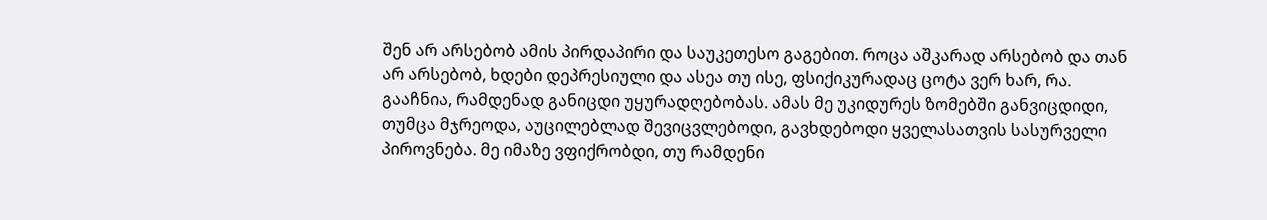შენ არ არსებობ ამის პირდაპირი და საუკეთესო გაგებით. როცა აშკარად არსებობ და თან არ არსებობ, ხდები დეპრესიული და ასეა თუ ისე, ფსიქიკურადაც ცოტა ვერ ხარ, რა. გააჩნია, რამდენად განიცდი უყურადღებობას. ამას მე უკიდურეს ზომებში განვიცდიდი, თუმცა მჯრეოდა, აუცილებლად შევიცვლებოდი, გავხდებოდი ყველასათვის სასურველი პიროვნება. მე იმაზე ვფიქრობდი, თუ რამდენი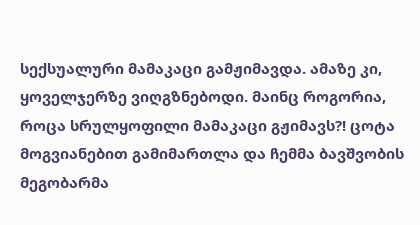სექსუალური მამაკაცი გამჟიმავდა. ამაზე კი, ყოველჯერზე ვიღგზნებოდი. მაინც როგორია, როცა სრულყოფილი მამაკაცი გჟიმავს?! ცოტა მოგვიანებით გამიმართლა და ჩემმა ბავშვობის მეგობარმა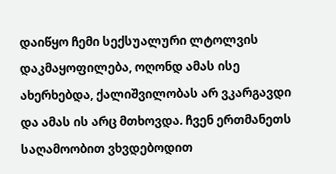დაიწყო ჩემი სექსუალური ლტოლვის დაკმაყოფილება, ოღონდ ამას ისე ახერხებდა, ქალიშვილობას არ ვკარგავდი და ამას ის არც მთხოვდა. ჩვენ ერთმანეთს საღამოობით ვხვდებოდით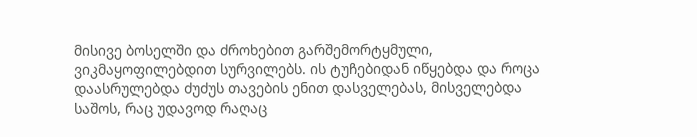მისივე ბოსელში და ძროხებით გარშემორტყმული, ვიკმაყოფილებდით სურვილებს. ის ტუჩებიდან იწყებდა და როცა დაასრულებდა ძუძუს თავების ენით დასველებას, მისველებდა საშოს, რაც უდავოდ რაღაც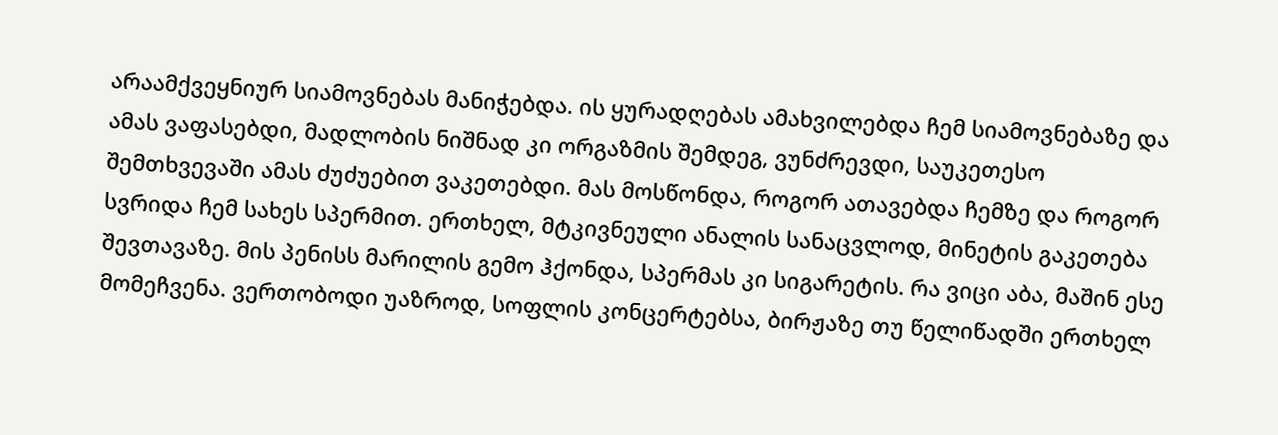არაამქვეყნიურ სიამოვნებას მანიჭებდა. ის ყურადღებას ამახვილებდა ჩემ სიამოვნებაზე და ამას ვაფასებდი, მადლობის ნიშნად კი ორგაზმის შემდეგ, ვუნძრევდი, საუკეთესო შემთხვევაში ამას ძუძუებით ვაკეთებდი. მას მოსწონდა, როგორ ათავებდა ჩემზე და როგორ სვრიდა ჩემ სახეს სპერმით. ერთხელ, მტკივნეული ანალის სანაცვლოდ, მინეტის გაკეთება შევთავაზე. მის პენისს მარილის გემო ჰქონდა, სპერმას კი სიგარეტის. რა ვიცი აბა, მაშინ ესე მომეჩვენა. ვერთობოდი უაზროდ, სოფლის კონცერტებსა, ბირჟაზე თუ წელიწადში ერთხელ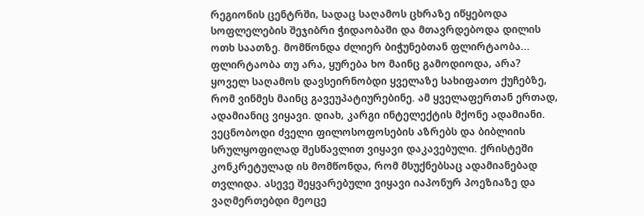რეგიონის ცენტრში, სადაც საღამოს ცხრაზე იწყებოდა სოფლელების შეჯიბრი ჭიდაობაში და მთავრდებოდა დილის ოთხ საათზე. მომწონდა ძლიერ ბიჭუნებთან ფლირტაობა... ფლირტაობა თუ არა, ყურება ხო მაინც გამოდიოდა, არა? ყოველ საღამოს დავსეირნობდი ყველაზე სახიფათო ქუჩებზე, რომ ვინმეს მაინც გავეუპატიურებინე. ამ ყველაფერთან ერთად, ადამიანიც ვიყავი. დიახ, კარგი ინტელექტის მქონე ადამიანი. ვეცნობოდი ძველი ფილოსოფოსების აზრებს და ბიბლიის სრულყოფილად შესწავლით ვიყავი დაკავებული. ქრისტეში კონკრეტულად ის მომწონდა, რომ მსუქნებსაც ადამიანებად თვლიდა. ასევე შეყვარებული ვიყავი იაპონურ პოეზიაზე და ვაღმერთებდი მეოცე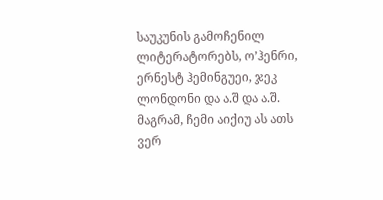საუკუნის გამოჩენილ ლიტერატორებს, ო’ჰენრი, ერნესტ ჰემინგუეი, ჯეკ ლონდონი და ა.შ და ა.შ. მაგრამ, ჩემი აიქიუ ას ათს ვერ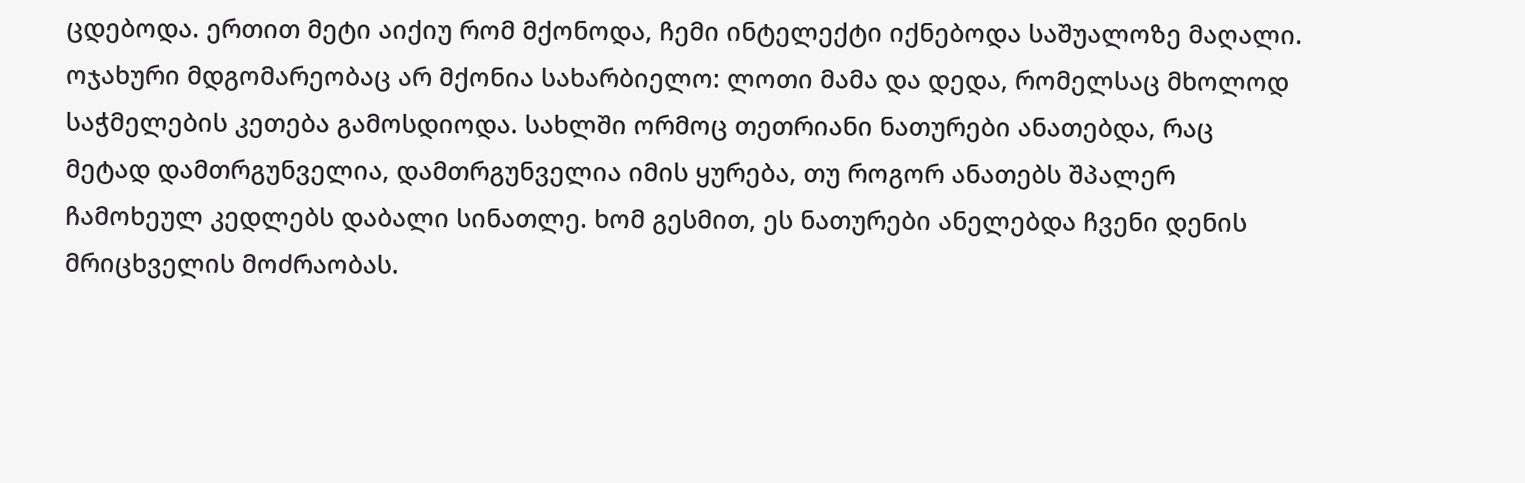ცდებოდა. ერთით მეტი აიქიუ რომ მქონოდა, ჩემი ინტელექტი იქნებოდა საშუალოზე მაღალი. ოჯახური მდგომარეობაც არ მქონია სახარბიელო: ლოთი მამა და დედა, რომელსაც მხოლოდ საჭმელების კეთება გამოსდიოდა. სახლში ორმოც თეთრიანი ნათურები ანათებდა, რაც მეტად დამთრგუნველია, დამთრგუნველია იმის ყურება, თუ როგორ ანათებს შპალერ ჩამოხეულ კედლებს დაბალი სინათლე. ხომ გესმით, ეს ნათურები ანელებდა ჩვენი დენის მრიცხველის მოძრაობას.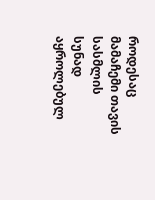როდესაც მამაჩემი თავის სასმლის სუნად აყროლებულ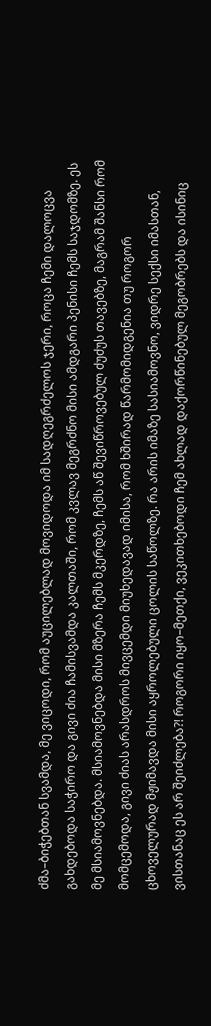ძმა–ბიჭებთან სვამდა, მე ვიცოდი, რომ აუცილებლად მოვიდოდა იმ სადღეგრძელოს ჯერი, როცა ჩემი დალოცვა გახდებოდა საჭირო და გივი ძია ჩამისვამდა კალთაში, რომ კვლავ მეგრძნო მისი ამდგარი პენისი ჩემს საჯდომზე. ეს მე მსიამოვნებდა. მსიამოვნებდა მისი მზერა ჩემს მკერდზე, ჩემს აწ შევიწროვებულ ძუძუს თავებზე, მაგრამ შანსი რომ მომცემოდა, გივი ძიას არასდროს მივცემდი მიუხედავად იმისა, რომ ხშირად წარმომიდგენია თუ როგორ ცხოველურად მჟიმავდა მისი აყროლებული ცოლის საწოლზე. რა არის იმაზე სასიამოვნო, ვიდრე სექსი იმასთან, ვისთანაც ეს არ შეიძლება?! როგორი იყო–მეთქი, ვეკითხებოდი ჩემ ახლად დაქორწინებულ მეგობრებს და ისინიც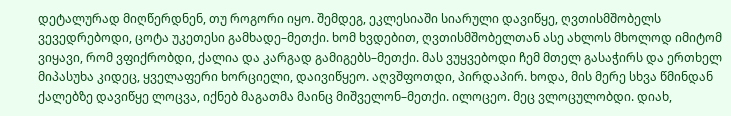დეტალურად მიღწერდნენ, თუ როგორი იყო. შემდეგ, ეკლესიაში სიარული დავიწყე, ღვთისმშობელს ვევედრებოდი, ცოტა უკეთესი გამხადე–მეთქი. ხომ ხვდებით, ღვთისმშობელთან ასე ახლოს მხოლოდ იმიტომ ვიყავი, რომ ვფიქრობდი, ქალია და კარგად გამიგებს–მეთქი. მას ვუყვებოდი ჩემ მთელ გასაჭირს და ერთხელ მიპასუხა კიდეც, ყველაფერი ხორციელი, დაივიწყეო. აღვშფოთდი, პირდაპირ. ხოდა, მის მერე სხვა წმინდან ქალებზე დავიწყე ლოცვა, იქნებ მაგათმა მაინც მიშველონ–მეთქი. ილოცეო. მეც ვლოცულობდი. დიახ,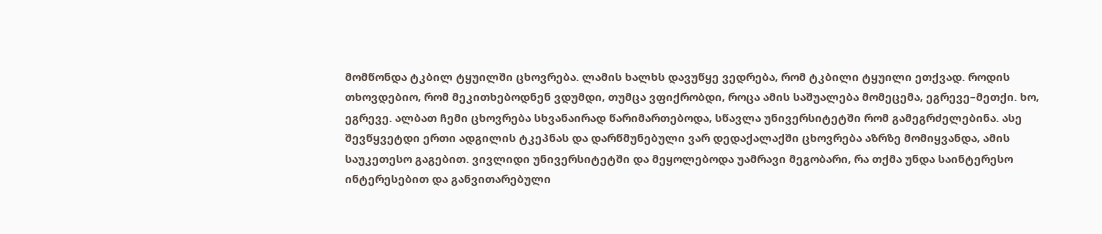მომწონდა ტკბილ ტყუილში ცხოვრება. ლამის ხალხს დავუწყე ვედრება, რომ ტკბილი ტყუილი ეთქვად. როდის თხოვდებიო, რომ მეკითხებოდნენ ვდუმდი, თუმცა ვფიქრობდი, როცა ამის საშუალება მომეცემა, ეგრევე–მეთქი. ხო, ეგრევე. ალბათ ჩემი ცხოვრება სხვანაირად წარიმართებოდა, სწავლა უნივერსიტეტში რომ გამეგრძელებინა. ასე შევწყვეტდი ერთი ადგილის ტკეპნას და დარწმუნებული ვარ დედაქალაქში ცხოვრება აზრზე მომიყვანდა, ამის საუკეთესო გაგებით. ვივლიდი უნივერსიტეტში და მეყოლებოდა უამრავი მეგობარი, რა თქმა უნდა საინტერესო ინტერესებით და განვითარებული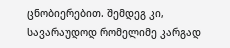ცნობიერებით. შემდეგ კი, სავარაუდოდ რომელიმე კარგად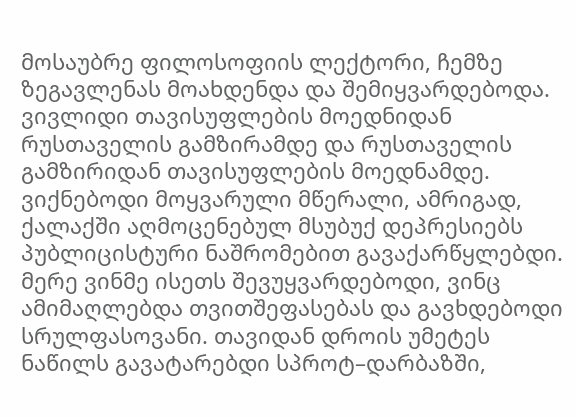მოსაუბრე ფილოსოფიის ლექტორი, ჩემზე ზეგავლენას მოახდენდა და შემიყვარდებოდა. ვივლიდი თავისუფლების მოედნიდან რუსთაველის გამზირამდე და რუსთაველის გამზირიდან თავისუფლების მოედნამდე. ვიქნებოდი მოყვარული მწერალი, ამრიგად, ქალაქში აღმოცენებულ მსუბუქ დეპრესიებს პუბლიცისტური ნაშრომებით გავაქარწყლებდი. მერე ვინმე ისეთს შევუყვარდებოდი, ვინც ამიმაღლებდა თვითშეფასებას და გავხდებოდი სრულფასოვანი. თავიდან დროის უმეტეს ნაწილს გავატარებდი სპროტ–დარბაზში,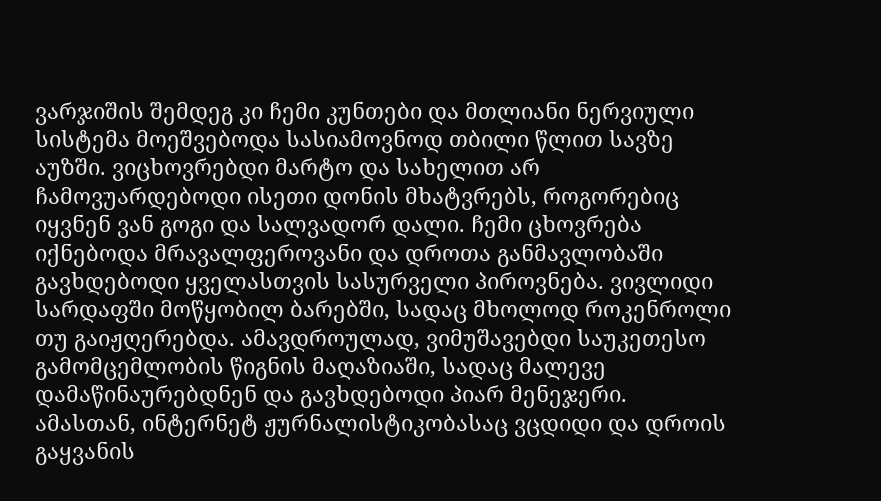ვარჯიშის შემდეგ კი ჩემი კუნთები და მთლიანი ნერვიული სისტემა მოეშვებოდა სასიამოვნოდ თბილი წლით სავზე აუზში. ვიცხოვრებდი მარტო და სახელით არ ჩამოვუარდებოდი ისეთი დონის მხატვრებს, როგორებიც იყვნენ ვან გოგი და სალვადორ დალი. ჩემი ცხოვრება იქნებოდა მრავალფეროვანი და დროთა განმავლობაში გავხდებოდი ყველასთვის სასურველი პიროვნება. ვივლიდი სარდაფში მოწყობილ ბარებში, სადაც მხოლოდ როკენროლი თუ გაიჟღერებდა. ამავდროულად, ვიმუშავებდი საუკეთესო გამომცემლობის წიგნის მაღაზიაში, სადაც მალევე დამაწინაურებდნენ და გავხდებოდი პიარ მენეჯერი. ამასთან, ინტერნეტ ჟურნალისტიკობასაც ვცდიდი და დროის გაყვანის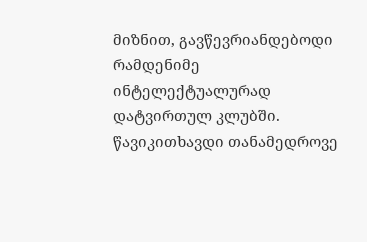მიზნით, გავწევრიანდებოდი რამდენიმე ინტელექტუალურად დატვირთულ კლუბში. წავიკითხავდი თანამედროვე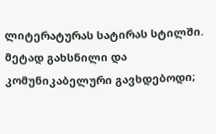ლიტერატურას სატირას სტილში. მეტად გახსნილი და კომუნიკაბელური გავხდებოდი;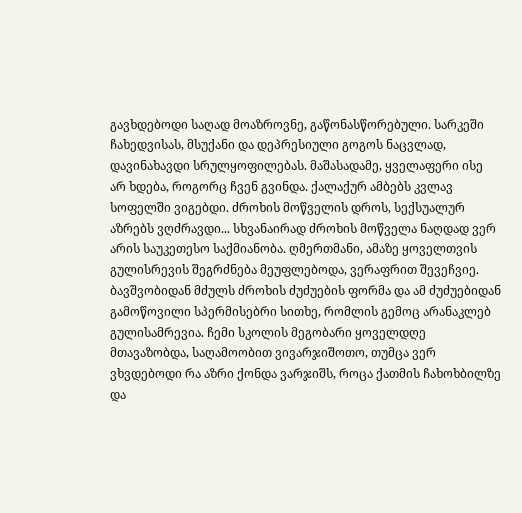გავხდებოდი საღად მოაზროვნე, გაწონასწორებული. სარკეში ჩახედვისას, მსუქანი და დეპრესიული გოგოს ნაცვლად, დავინახავდი სრულყოფილებას. მაშასადამე, ყველაფერი ისე არ ხდება, როგორც ჩვენ გვინდა. ქალაქურ ამბებს კვლავ სოფელში ვიგებდი. ძროხის მოწველის დროს, სექსუალურ აზრებს ვღძრავდი... სხვანაირად ძროხის მოწველა ნაღდად ვერ არის საუკეთესო საქმიანობა. ღმერთმანი, ამაზე ყოველთვის გულისრევის შეგრძნება მეუფლებოდა, ვერაფრით შევეჩვიე. ბავშვობიდან მძულს ძროხის ძუძუების ფორმა და ამ ძუძუებიდან გამოწოვილი სპერმისებრი სითხე, რომლის გემოც არანაკლებ გულისამრევია. ჩემი სკოლის მეგობარი ყოველდღე მთავაზობდა, საღამოობით ვივარჯიშოთო, თუმცა ვერ ვხვდებოდი რა აზრი ქონდა ვარჯიშს, როცა ქათმის ჩახოხბილზე და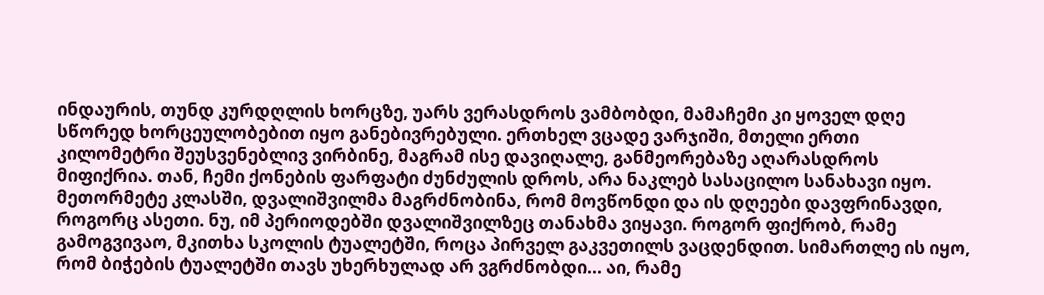ინდაურის, თუნდ კურდღლის ხორცზე, უარს ვერასდროს ვამბობდი, მამაჩემი კი ყოველ დღე სწორედ ხორცეულობებით იყო განებივრებული. ერთხელ ვცადე ვარჯიში, მთელი ერთი კილომეტრი შეუსვენებლივ ვირბინე, მაგრამ ისე დავიღალე, განმეორებაზე აღარასდროს მიფიქრია. თან, ჩემი ქონების ფარფატი ძუნძულის დროს, არა ნაკლებ სასაცილო სანახავი იყო. მეთორმეტე კლასში, დვალიშვილმა მაგრძნობინა, რომ მოვწონდი და ის დღეები დავფრინავდი, როგორც ასეთი. ნუ, იმ პერიოდებში დვალიშვილზეც თანახმა ვიყავი. როგორ ფიქრობ, რამე გამოგვივაო, მკითხა სკოლის ტუალეტში, როცა პირველ გაკვეთილს ვაცდენდით. სიმართლე ის იყო, რომ ბიჭების ტუალეტში თავს უხერხულად არ ვგრძნობდი... აი, რამე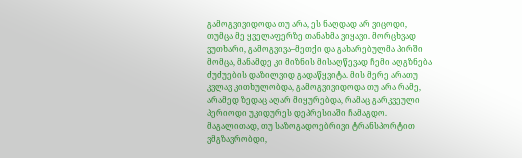გამოგვივიდოდა თუ არა, ეს ნაღდად არ ვიცოდი, თუმცა მე ყველაფერზე თანახმა ვიყავი. მორცხვად ვუთხარი, გამოგვივა–მეთქი და გახარებულმა პირში მომცა, მანამდე კი მიზნის მისაღწევად ჩემი აღგზნება ძუძუების დაზილვიდ გადაწყვიტა. მის მერე არათუ კვლავ კითხულობდა, გამოგვივიდოდა თუ არა რამე, არამედ ზედაც აღარ მიყურებდა, რამაც გარკვეული პერიოდი უკიდურეს დეპრესიაში ჩამაგდო. მაგალითად, თუ საზოგადოებრივი ტრანსპორტით ვმგზავრობდი,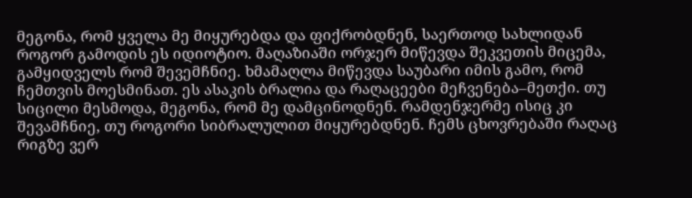მეგონა, რომ ყველა მე მიყურებდა და ფიქრობდნენ, საერთოდ სახლიდან როგორ გამოდის ეს იდიოტიო. მაღაზიაში ორჯერ მიწევდა შეკვეთის მიცემა, გამყიდველს რომ შევემჩნიე. ხმამაღლა მიწევდა საუბარი იმის გამო, რომ ჩემთვის მოესმინათ. ეს ასაკის ბრალია და რაღაცეები მეჩვენება–მეთქი. თუ სიცილი მესმოდა, მეგონა, რომ მე დამცინოდნენ. რამდენჯერმე ისიც კი შევამჩნიე, თუ როგორი სიბრალულით მიყურებდნენ. ჩემს ცხოვრებაში რაღაც რიგზე ვერ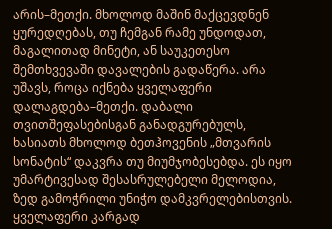არის–მეთქი. მხოლოდ მაშინ მაქცევდნენ ყურედღებას, თუ ჩემგან რამე უნდოდათ, მაგალითად მინეტი, ან საუკეთესო შემთხვევაში დავალების გადაწერა. არა უშავს, როცა იქნება ყველაფერი დალაგდება–მეთქი. დაბალი თვითშეფასებისგან განადგურებულს, ხასიათს მხოლოდ ბეთჰოვენის „მთვარის სონატის“ დაკვრა თუ მიუმჯობესებდა. ეს იყო უმარტივესად შესასრულებელი მელოდია, ზედ გამოჭრილი უნიჭო დამკვრელებისთვის. ყველაფერი კარგად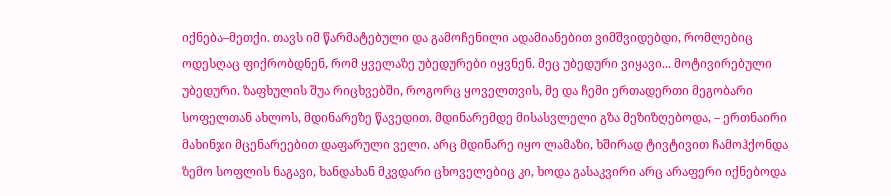იქნება–მეთქი. თავს იმ წარმატებული და გამოჩენილი ადამიანებით ვიმშვიდებდი, რომლებიც ოდესღაც ფიქრობდნენ, რომ ყველაზე უბედურები იყვნენ. მეც უბედური ვიყავი... მოტივირებული უბედური. ზაფხულის შუა რიცხვებში, როგორც ყოველთვის, მე და ჩემი ერთადერთი მეგობარი სოფელთან ახლოს, მდინარეზე წავედით. მდინარემდე მისასვლელი გზა მეზიზღებოდა, – ერთნაირი მახინჯი მცენარეებით დაფარული ველი. არც მდინარე იყო ლამაზი, ხშირად ტივტივით ჩამოჰქონდა ზემო სოფლის ნაგავი, ხანდახან მკვდარი ცხოველებიც კი, ხოდა გასაკვირი არც არაფერი იქნებოდა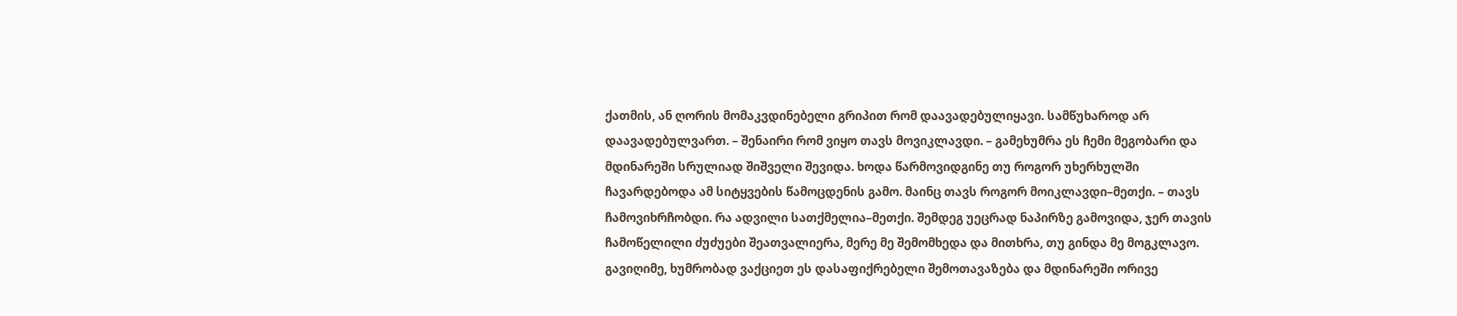ქათმის, ან ღორის მომაკვდინებელი გრიპით რომ დაავადებულიყავი. სამწუხაროდ არ დაავადებულვართ. – შენაირი რომ ვიყო თავს მოვიკლავდი. – გამეხუმრა ეს ჩემი მეგობარი და მდინარეში სრულიად შიშველი შევიდა. ხოდა წარმოვიდგინე თუ როგორ უხერხულში ჩავარდებოდა ამ სიტყვების წამოცდენის გამო. მაინც თავს როგორ მოიკლავდი–მეთქი. – თავს ჩამოვიხრჩობდი. რა ადვილი სათქმელია–მეთქი. შემდეგ უეცრად ნაპირზე გამოვიდა, ჯერ თავის ჩამოწელილი ძუძუები შეათვალიერა, მერე მე შემომხედა და მითხრა, თუ გინდა მე მოგკლავო. გავიღიმე, ხუმრობად ვაქციეთ ეს დასაფიქრებელი შემოთავაზება და მდინარეში ორივე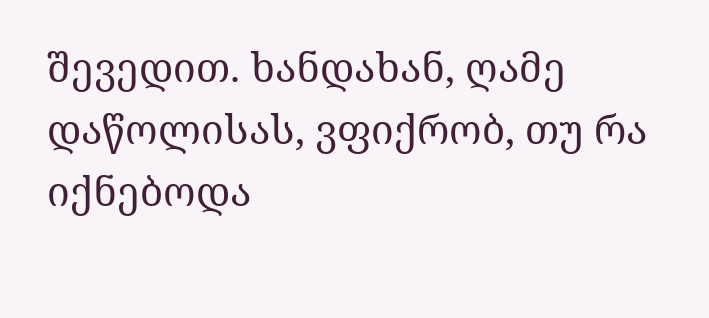შევედით. ხანდახან, ღამე დაწოლისას, ვფიქრობ, თუ რა იქნებოდა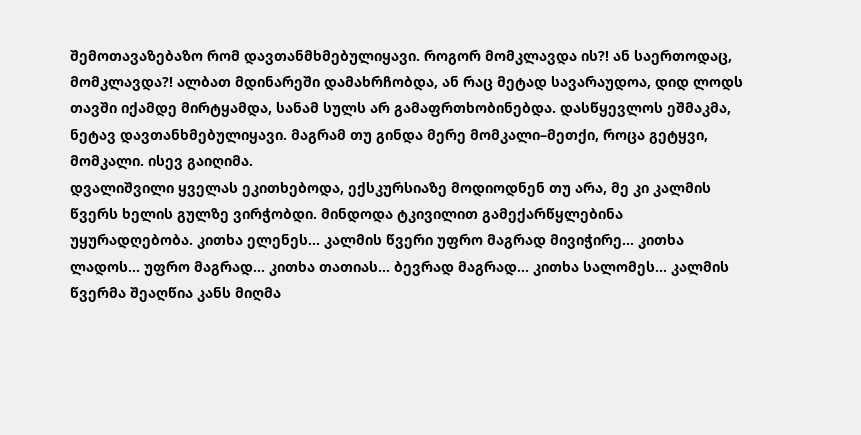შემოთავაზებაზო რომ დავთანმხმებულიყავი. როგორ მომკლავდა ის?! ან საერთოდაც, მომკლავდა?! ალბათ მდინარეში დამახრჩობდა, ან რაც მეტად სავარაუდოა, დიდ ლოდს თავში იქამდე მირტყამდა, სანამ სულს არ გამაფრთხობინებდა. დასწყევლოს ეშმაკმა, ნეტავ დავთანხმებულიყავი. მაგრამ თუ გინდა მერე მომკალი–მეთქი, როცა გეტყვი, მომკალი. ისევ გაიღიმა.
დვალიშვილი ყველას ეკითხებოდა, ექსკურსიაზე მოდიოდნენ თუ არა, მე კი კალმის წვერს ხელის გულზე ვირჭობდი. მინდოდა ტკივილით გამექარწყლებინა უყურადღებობა. კითხა ელენეს... კალმის წვერი უფრო მაგრად მივიჭირე... კითხა ლადოს... უფრო მაგრად... კითხა თათიას... ბევრად მაგრად... კითხა სალომეს... კალმის წვერმა შეაღწია კანს მიღმა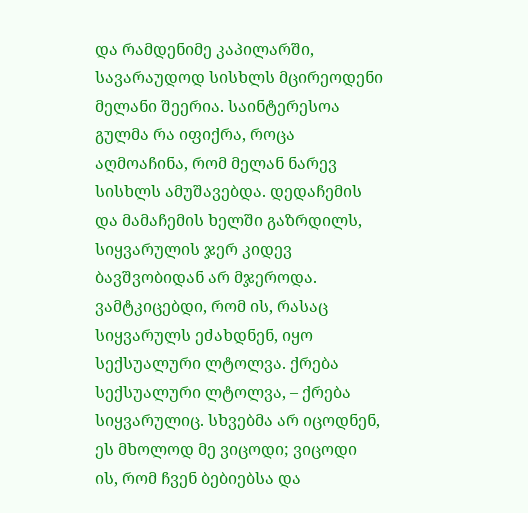და რამდენიმე კაპილარში, სავარაუდოდ სისხლს მცირეოდენი მელანი შეერია. საინტერესოა გულმა რა იფიქრა, როცა აღმოაჩინა, რომ მელან ნარევ სისხლს ამუშავებდა. დედაჩემის და მამაჩემის ხელში გაზრდილს, სიყვარულის ჯერ კიდევ ბავშვობიდან არ მჯეროდა. ვამტკიცებდი, რომ ის, რასაც სიყვარულს ეძახდნენ, იყო სექსუალური ლტოლვა. ქრება სექსუალური ლტოლვა, – ქრება სიყვარულიც. სხვებმა არ იცოდნენ, ეს მხოლოდ მე ვიცოდი; ვიცოდი ის, რომ ჩვენ ბებიებსა და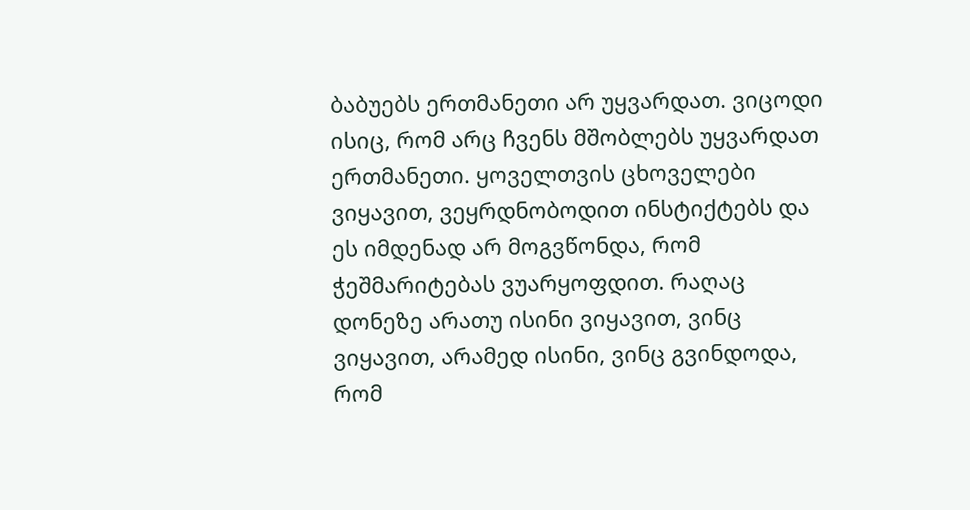ბაბუებს ერთმანეთი არ უყვარდათ. ვიცოდი ისიც, რომ არც ჩვენს მშობლებს უყვარდათ ერთმანეთი. ყოველთვის ცხოველები ვიყავით, ვეყრდნობოდით ინსტიქტებს და ეს იმდენად არ მოგვწონდა, რომ ჭეშმარიტებას ვუარყოფდით. რაღაც დონეზე არათუ ისინი ვიყავით, ვინც ვიყავით, არამედ ისინი, ვინც გვინდოდა, რომ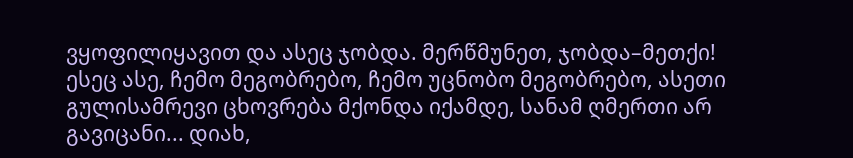ვყოფილიყავით და ასეც ჯობდა. მერწმუნეთ, ჯობდა–მეთქი! ესეც ასე, ჩემო მეგობრებო, ჩემო უცნობო მეგობრებო, ასეთი გულისამრევი ცხოვრება მქონდა იქამდე, სანამ ღმერთი არ გავიცანი... დიახ,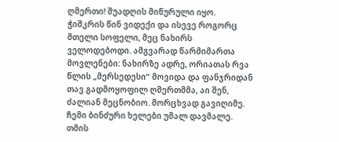ღმერთი! შუადღის მიწურული იყო. ჭიშკრის წინ ვიდექი და ისევე როგორც მთელი სოფელი, მეც ნახირს ველოდებოდი. ამგვარად წარმიმართა მოვლენები: ნახირზე ადრე, ორიათას რვა წლის „მერსედესი“ მოვიდა და ფანჯრიდან თავ გადმოყოფილ ღმერთმმა, აი შენ, ძალიან მეცნობიო. მორცხვად გავიღიმე. ჩემი ბინძური ხელები უმალ დავმალე. თმის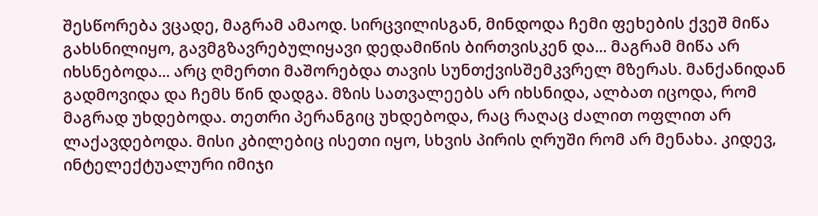შესწორება ვცადე, მაგრამ ამაოდ. სირცვილისგან, მინდოდა ჩემი ფეხების ქვეშ მიწა გახსნილიყო, გავმგზავრებულიყავი დედამიწის ბირთვისკენ და... მაგრამ მიწა არ იხსნებოდა... არც ღმერთი მაშორებდა თავის სუნთქვისშემკვრელ მზერას. მანქანიდან გადმოვიდა და ჩემს წინ დადგა. მზის სათვალეებს არ იხსნიდა, ალბათ იცოდა, რომ მაგრად უხდებოდა. თეთრი პერანგიც უხდებოდა, რაც რაღაც ძალით ოფლით არ ლაქავდებოდა. მისი კბილებიც ისეთი იყო, სხვის პირის ღრუში რომ არ მენახა. კიდევ, ინტელექტუალური იმიჯი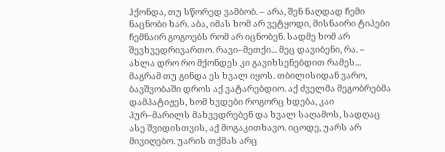ჰქონდა, თუ სწორედ ვამბობ. – არა, შენ ნაღდად ჩემი ნაცნობი ხარ. აბა, იმას ხომ არ ვეტყოდი, მისნაირი ტიპები ჩემნაირ გოგოებს რომ არ იცნობენ. სადმე ხომ არ შევხვედრივართო. რავი–მეთქი... მეც დავიბენი, რა. – ახლა დრო რო მქონდეს კი გავიხსენებდით რამეს... მაგრამ თუ გინდა ეს ხვალ იყოს. თბილისიდან ვარო, ბავშვობაში დროს აქ ვატარებდიო. აქ ძველმა მეგობრებმა დამპატიჟეს, ხომ ხვდები როგორც ხდება, კაი პურ–მარილს მახვედრებენ და ხვალ საღამოს, სადღაც ასე შვიდისთვის, აქ მოგაკითხავო. იცოდე, უარს არ მივიღებო. უარის თქმას არც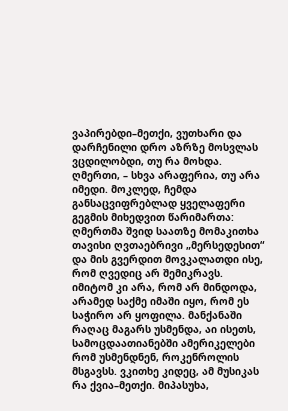ვაპირებდი–მეთქი, ვუთხარი და დარჩენილი დრო აზრზე მოსვლას ვცდილობდი, თუ რა მოხდა. ღმერთი, – სხვა არაფერია, თუ არა იმედი. მოკლედ, ჩემდა განსაცვიფრებლად ყველაფერი გეგმის მიხედვით წარიმართა: ღმერთმა შვიდ საათზე მომაკითხა თავისი ღვთაებრივი „მერსედესით“ და მის გვერდით მოვკალათდი ისე, რომ ღვედიც არ შემიკრავს. იმიტომ კი არა, რომ არ მინდოდა, არამედ საქმე იმაში იყო, რომ ეს საჭირო არ ყოფილა. მანქანაში რაღაც მაგარს უსმენდა, აი ისეთს, სამოცდაათიანებში ამერიკელები რომ უსმენდნენ, როკენროლის მსგავსს. ვკითხე კიდეც, ამ მუსიკას რა ქვია–მეთქი. მიპასუხა,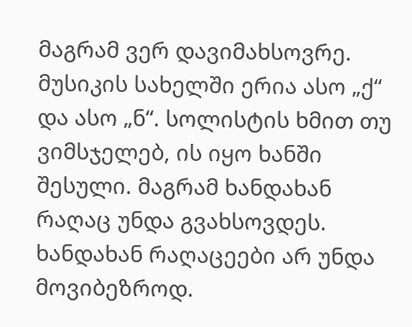მაგრამ ვერ დავიმახსოვრე. მუსიკის სახელში ერია ასო „ქ“ და ასო „ნ“. სოლისტის ხმით თუ ვიმსჯელებ, ის იყო ხანში შესული. მაგრამ ხანდახან რაღაც უნდა გვახსოვდეს. ხანდახან რაღაცეები არ უნდა მოვიბეზროდ.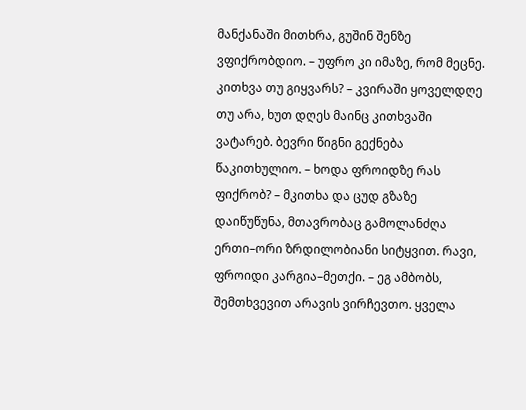მანქანაში მითხრა, გუშინ შენზე ვფიქრობდიო. – უფრო კი იმაზე, რომ მეცნე. კითხვა თუ გიყვარს? – კვირაში ყოველდღე თუ არა, ხუთ დღეს მაინც კითხვაში ვატარებ. ბევრი წიგნი გექნება წაკითხულიო. – ხოდა ფროიდზე რას ფიქრობ? – მკითხა და ცუდ გზაზე დაიწუწუნა, მთავრობაც გამოლანძღა ერთი–ორი ზრდილობიანი სიტყვით. რავი, ფროიდი კარგია–მეთქი. – ეგ ამბობს, შემთხვევით არავის ვირჩევთო. ყველა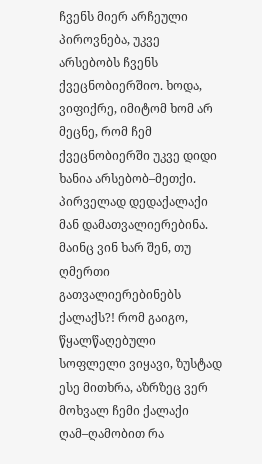ჩვენს მიერ არჩეული პიროვნება, უკვე არსებობს ჩვენს ქვეცნობიერშიო. ხოდა, ვიფიქრე, იმიტომ ხომ არ მეცნე, რომ ჩემ ქვეცნობიერში უკვე დიდი ხანია არსებობ–მეთქი.
პირველად დედაქალაქი მან დამათვალიერებინა. მაინც ვინ ხარ შენ, თუ ღმერთი გათვალიერებინებს ქალაქს?! რომ გაიგო, წყალწაღებული სოფლელი ვიყავი, ზუსტად ესე მითხრა, აზრზეც ვერ მოხვალ ჩემი ქალაქი ღამ–ღამობით რა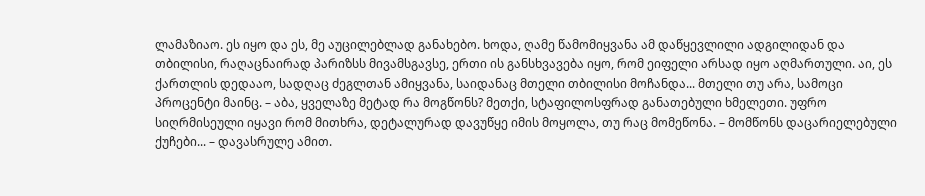ლამაზიაო. ეს იყო და ეს, მე აუცილებლად განახებო. ხოდა, ღამე წამომიყვანა ამ დაწყევლილი ადგილიდან და თბილისი, რაღაცნაირად პარიზსს მივამსგავსე, ერთი ის განსხვავება იყო, რომ ეიფელი არსად იყო აღმართული. აი, ეს ქართლის დედააო, სადღაც ძეგლთან ამიყვანა, საიდანაც მთელი თბილისი მოჩანდა... მთელი თუ არა, სამოცი პროცენტი მაინც. – აბა, ყველაზე მეტად რა მოგწონს? მეთქი, სტაფილოსფრად განათებული ხმელეთი. უფრო სიღრმისეული იყავი რომ მითხრა, დეტალურად დავუწყე იმის მოყოლა, თუ რაც მომეწონა. – მომწონს დაცარიელებული ქუჩები... – დავასრულე ამით.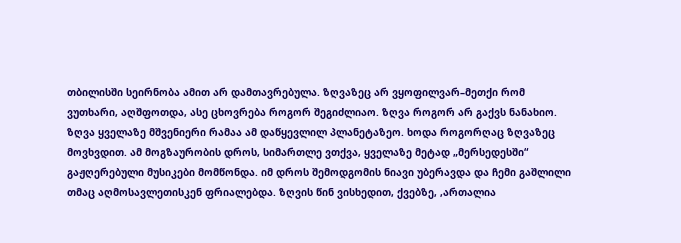თბილისში სეირნობა ამით არ დამთავრებულა. ზღვაზეც არ ვყოფილვარ–მეთქი რომ ვუთხარი, აღშფოთდა, ასე ცხოვრება როგორ შეგიძლიაო. ზღვა როგორ არ გაქვს ნანახიო. ზღვა ყველაზე მშვენიერი რამაა ამ დაწყევლილ პლანეტაზეო. ხოდა როგორღაც ზღვაზეც მოვხვდით. ამ მოგზაურობის დროს, სიმართლე ვთქვა, ყველაზე მეტად „მერსედესში“ გაჟღერებული მუსიკები მომწონდა. იმ დროს შემოდგომის ნიავი უბერავდა და ჩემი გაშლილი თმაც აღმოსავლეთისკენ ფრიალებდა. ზღვის წინ ვისხედით, ქვებზე, ,ართალია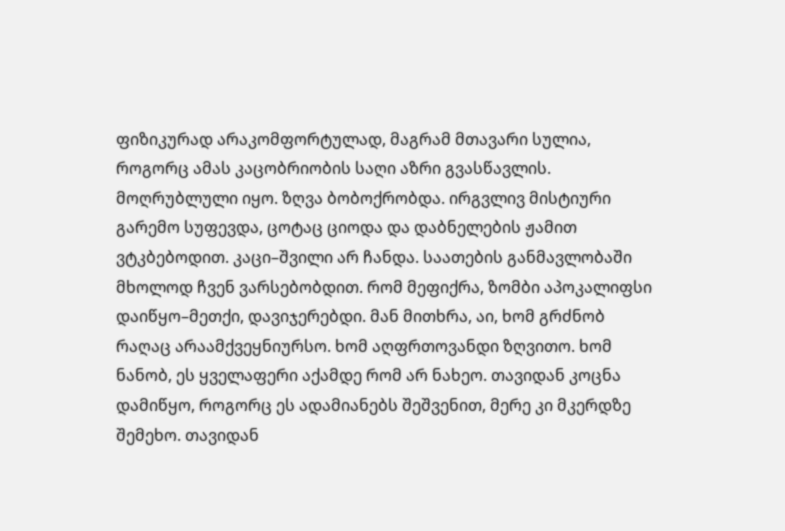ფიზიკურად არაკომფორტულად, მაგრამ მთავარი სულია, როგორც ამას კაცობრიობის საღი აზრი გვასწავლის. მოღრუბლული იყო. ზღვა ბობოქრობდა. ირგვლივ მისტიური გარემო სუფევდა, ცოტაც ციოდა და დაბნელების ჟამით ვტკბებოდით. კაცი–შვილი არ ჩანდა. საათების განმავლობაში მხოლოდ ჩვენ ვარსებობდით. რომ მეფიქრა, ზომბი აპოკალიფსი დაიწყო–მეთქი, დავიჯერებდი. მან მითხრა, აი, ხომ გრძნობ რაღაც არაამქვეყნიურსო. ხომ აღფრთოვანდი ზღვითო. ხომ ნანობ, ეს ყველაფერი აქამდე რომ არ ნახეო. თავიდან კოცნა დამიწყო, როგორც ეს ადამიანებს შეშვენით, მერე კი მკერდზე შემეხო. თავიდან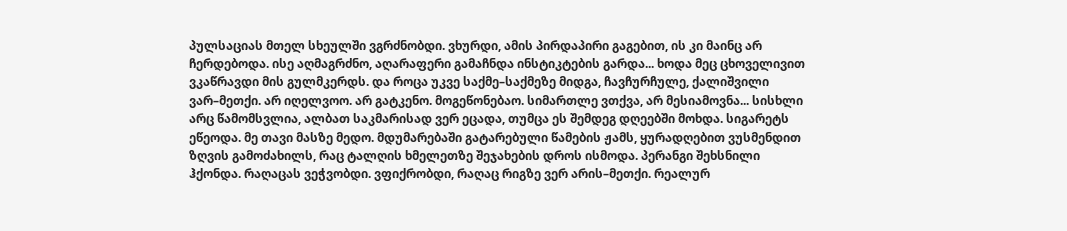პულსაციას მთელ სხეულში ვგრძნობდი. ვხურდი, ამის პირდაპირი გაგებით, ის კი მაინც არ ჩერდებოდა. ისე აღმაგრძნო, აღარაფერი გამაჩნდა ინსტიკტების გარდა... ხოდა მეც ცხოველივით ვკაწრავდი მის გულმკერდს. და როცა უკვე საქმე–საქმეზე მიდგა, ჩავჩურჩულე, ქალიშვილი ვარ–მეთქი. არ იღელვოო. არ გატკენო. მოგეწონებაო. სიმართლე ვთქვა, არ მესიამოვნა... სისხლი არც წამომსვლია, ალბათ საკმარისად ვერ ეცადა, თუმცა ეს შემდეგ დღეებში მოხდა. სიგარეტს ეწეოდა. მე თავი მასზე მედო. მდუმარებაში გატარებული წამების ჟამს, ყურადღებით ვუსმენდით ზღვის გამოძახილს, რაც ტალღის ხმელეთზე შეჯახების დროს ისმოდა. პერანგი შეხსნილი ჰქონდა. რაღაცას ვეჭვობდი. ვფიქრობდი, რაღაც რიგზე ვერ არის–მეთქი. რეალურ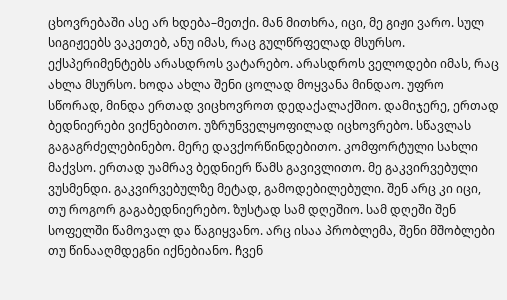ცხოვრებაში ასე არ ხდება–მეთქი. მან მითხრა, იცი, მე გიჟი ვარო. სულ სიგიჟეებს ვაკეთებ, ანუ იმას, რაც გულწრფელად მსურსო. ექსპერიმენტებს არასდროს ვატარებო. არასდროს ველოდები იმას, რაც ახლა მსურსო. ხოდა ახლა შენი ცოლად მოყვანა მინდაო. უფრო სწორად, მინდა ერთად ვიცხოვროთ დედაქალაქშიო. დამიჯერე, ერთად ბედნიერები ვიქნებითო. უზრუნველყოფილად იცხოვრებო. სწავლას გაგაგრძელებინებო. მერე დავქორწინდებითო. კომფორტული სახლი მაქვსო. ერთად უამრავ ბედნიერ წამს გავივლითო. მე გაკვირვებული ვუსმენდი. გაკვირვებულზე მეტად, გამოდებილებული. შენ არც კი იცი, თუ როგორ გაგაბედნიერებო. ზუსტად სამ დღეშიო. სამ დღეში შენ სოფელში წამოვალ და წაგიყვანო. არც ისაა პრობლემა, შენი მშობლები თუ წინააღმდეგნი იქნებიანო. ჩვენ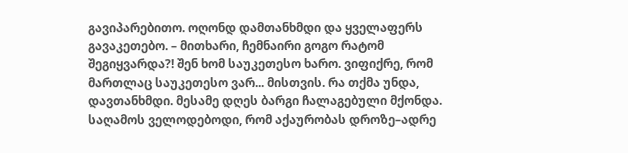გავიპარებითო. ოღონდ დამთანხმდი და ყველაფერს გავაკეთებო. – მითხარი, ჩემნაირი გოგო რატომ შეგიყვარდა?! შენ ხომ საუკეთესო ხარო. ვიფიქრე, რომ მართლაც საუკეთესო ვარ... მისთვის. რა თქმა უნდა, დავთანხმდი. მესამე დღეს ბარგი ჩალაგებული მქონდა. საღამოს ველოდებოდი, რომ აქაურობას დროზე–ადრე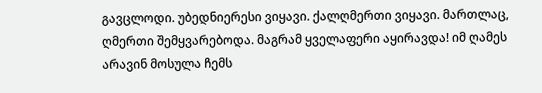გავცლოდი. უბედნიერესი ვიყავი. ქალღმერთი ვიყავი. მართლაც, ღმერთი შემყვარებოდა. მაგრამ ყველაფერი აყირავდა! იმ ღამეს არავინ მოსულა ჩემს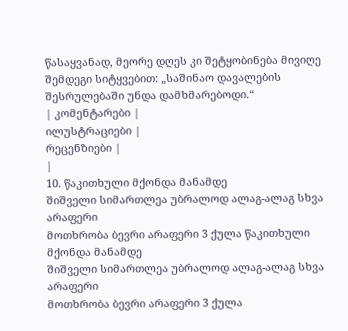წასაყვანად, მეორე დღეს კი შეტყობინება მივიღე შემდეგი სიტყვებით: „საშინაო დავალების შესრულებაში უნდა დამხმარებოდი.“
| კომენტარები |
ილუსტრაციები |
რეცენზიები |
|
10. წაკითხული მქონდა მანამდე
შიშველი სიმართლეა უბრალოდ ალაგ-ალაგ სხვა არაფერი
მოთხრობა ბევრი არაფერი 3 ქულა წაკითხული მქონდა მანამდე
შიშველი სიმართლეა უბრალოდ ალაგ-ალაგ სხვა არაფერი
მოთხრობა ბევრი არაფერი 3 ქულა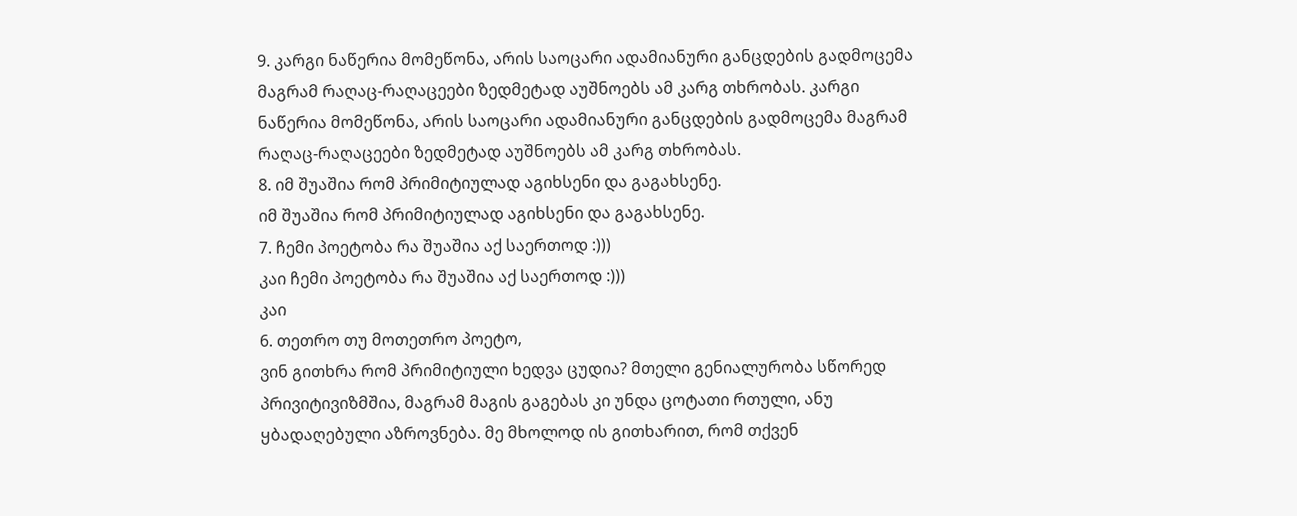9. კარგი ნაწერია მომეწონა, არის საოცარი ადამიანური განცდების გადმოცემა მაგრამ რაღაც-რაღაცეები ზედმეტად აუშნოებს ამ კარგ თხრობას. კარგი ნაწერია მომეწონა, არის საოცარი ადამიანური განცდების გადმოცემა მაგრამ რაღაც-რაღაცეები ზედმეტად აუშნოებს ამ კარგ თხრობას.
8. იმ შუაშია რომ პრიმიტიულად აგიხსენი და გაგახსენე.
იმ შუაშია რომ პრიმიტიულად აგიხსენი და გაგახსენე.
7. ჩემი პოეტობა რა შუაშია აქ საერთოდ :)))
კაი ჩემი პოეტობა რა შუაშია აქ საერთოდ :)))
კაი
6. თეთრო თუ მოთეთრო პოეტო,
ვინ გითხრა რომ პრიმიტიული ხედვა ცუდია? მთელი გენიალურობა სწორედ პრივიტივიზმშია, მაგრამ მაგის გაგებას კი უნდა ცოტათი რთული, ანუ ყბადაღებული აზროვნება. მე მხოლოდ ის გითხარით, რომ თქვენ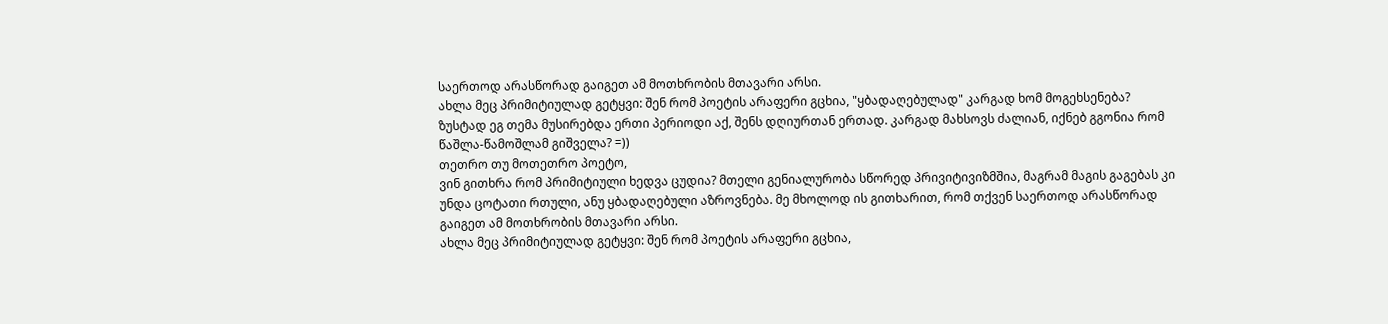საერთოდ არასწორად გაიგეთ ამ მოთხრობის მთავარი არსი.
ახლა მეც პრიმიტიულად გეტყვი: შენ რომ პოეტის არაფერი გცხია, "ყბადაღებულად" კარგად ხომ მოგეხსენება? ზუსტად ეგ თემა მუსირებდა ერთი პერიოდი აქ, შენს დღიურთან ერთად. კარგად მახსოვს ძალიან, იქნებ გგონია რომ წაშლა-წამოშლამ გიშველა? =))
თეთრო თუ მოთეთრო პოეტო,
ვინ გითხრა რომ პრიმიტიული ხედვა ცუდია? მთელი გენიალურობა სწორედ პრივიტივიზმშია, მაგრამ მაგის გაგებას კი უნდა ცოტათი რთული, ანუ ყბადაღებული აზროვნება. მე მხოლოდ ის გითხარით, რომ თქვენ საერთოდ არასწორად გაიგეთ ამ მოთხრობის მთავარი არსი.
ახლა მეც პრიმიტიულად გეტყვი: შენ რომ პოეტის არაფერი გცხია,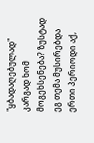"ყბადაღებულად" კარგად ხომ მოგეხსენება? ზუსტად ეგ თემა მუსირებდა ერთი პერიოდი აქ,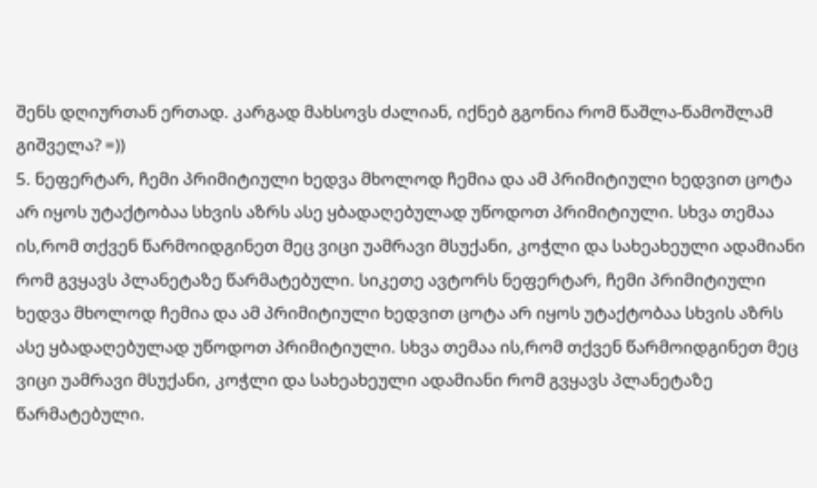შენს დღიურთან ერთად. კარგად მახსოვს ძალიან, იქნებ გგონია რომ წაშლა-წამოშლამ გიშველა? =))
5. ნეფერტარ, ჩემი პრიმიტიული ხედვა მხოლოდ ჩემია და ამ პრიმიტიული ხედვით ცოტა არ იყოს უტაქტობაა სხვის აზრს ასე ყბადაღებულად უწოდოთ პრიმიტიული. სხვა თემაა ის,რომ თქვენ წარმოიდგინეთ მეც ვიცი უამრავი მსუქანი, კოჭლი და სახეახეული ადამიანი რომ გვყავს პლანეტაზე წარმატებული. სიკეთე ავტორს ნეფერტარ, ჩემი პრიმიტიული ხედვა მხოლოდ ჩემია და ამ პრიმიტიული ხედვით ცოტა არ იყოს უტაქტობაა სხვის აზრს ასე ყბადაღებულად უწოდოთ პრიმიტიული. სხვა თემაა ის,რომ თქვენ წარმოიდგინეთ მეც ვიცი უამრავი მსუქანი, კოჭლი და სახეახეული ადამიანი რომ გვყავს პლანეტაზე წარმატებული.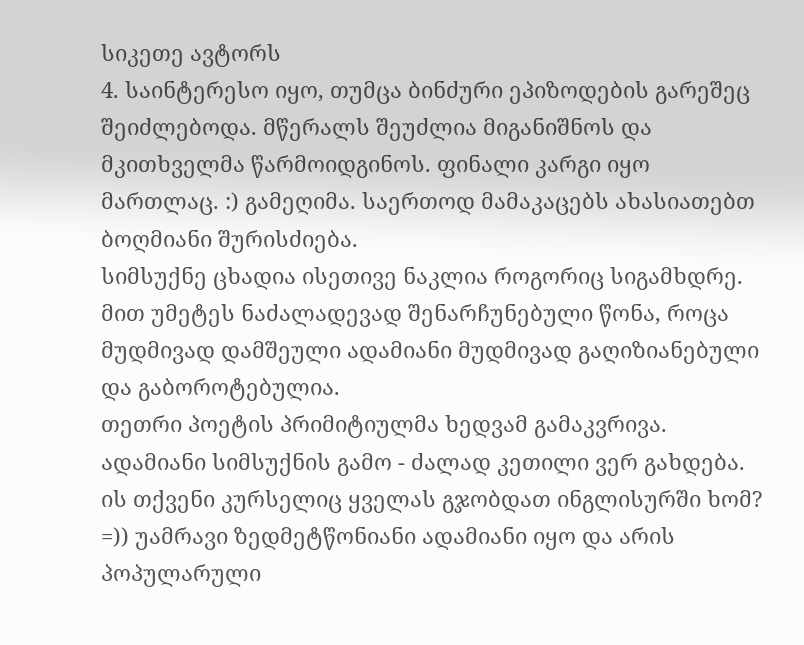სიკეთე ავტორს
4. საინტერესო იყო, თუმცა ბინძური ეპიზოდების გარეშეც შეიძლებოდა. მწერალს შეუძლია მიგანიშნოს და მკითხველმა წარმოიდგინოს. ფინალი კარგი იყო მართლაც. :) გამეღიმა. საერთოდ მამაკაცებს ახასიათებთ ბოღმიანი შურისძიება.
სიმსუქნე ცხადია ისეთივე ნაკლია როგორიც სიგამხდრე. მით უმეტეს ნაძალადევად შენარჩუნებული წონა, როცა მუდმივად დამშეული ადამიანი მუდმივად გაღიზიანებული და გაბოროტებულია.
თეთრი პოეტის პრიმიტიულმა ხედვამ გამაკვრივა. ადამიანი სიმსუქნის გამო - ძალად კეთილი ვერ გახდება. ის თქვენი კურსელიც ყველას გჯობდათ ინგლისურში ხომ? =)) უამრავი ზედმეტწონიანი ადამიანი იყო და არის პოპულარული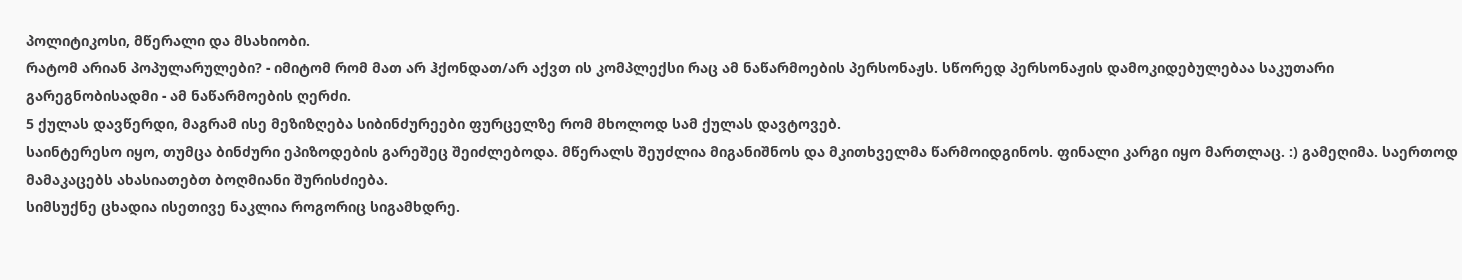პოლიტიკოსი, მწერალი და მსახიობი.
რატომ არიან პოპულარულები? - იმიტომ რომ მათ არ ჰქონდათ/არ აქვთ ის კომპლექსი რაც ამ ნაწარმოების პერსონაჟს. სწორედ პერსონაჟის დამოკიდებულებაა საკუთარი გარეგნობისადმი - ამ ნაწარმოების ღერძი.
5 ქულას დავწერდი, მაგრამ ისე მეზიზღება სიბინძურეები ფურცელზე რომ მხოლოდ სამ ქულას დავტოვებ.
საინტერესო იყო, თუმცა ბინძური ეპიზოდების გარეშეც შეიძლებოდა. მწერალს შეუძლია მიგანიშნოს და მკითხველმა წარმოიდგინოს. ფინალი კარგი იყო მართლაც. :) გამეღიმა. საერთოდ მამაკაცებს ახასიათებთ ბოღმიანი შურისძიება.
სიმსუქნე ცხადია ისეთივე ნაკლია როგორიც სიგამხდრე.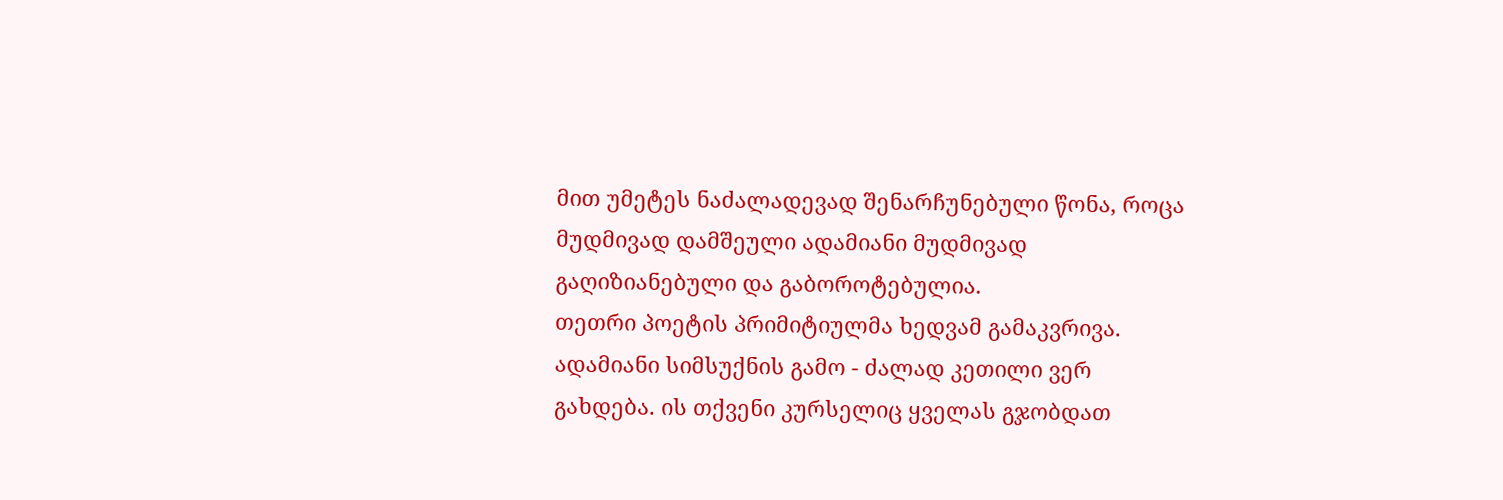მით უმეტეს ნაძალადევად შენარჩუნებული წონა, როცა მუდმივად დამშეული ადამიანი მუდმივად გაღიზიანებული და გაბოროტებულია.
თეთრი პოეტის პრიმიტიულმა ხედვამ გამაკვრივა. ადამიანი სიმსუქნის გამო - ძალად კეთილი ვერ გახდება. ის თქვენი კურსელიც ყველას გჯობდათ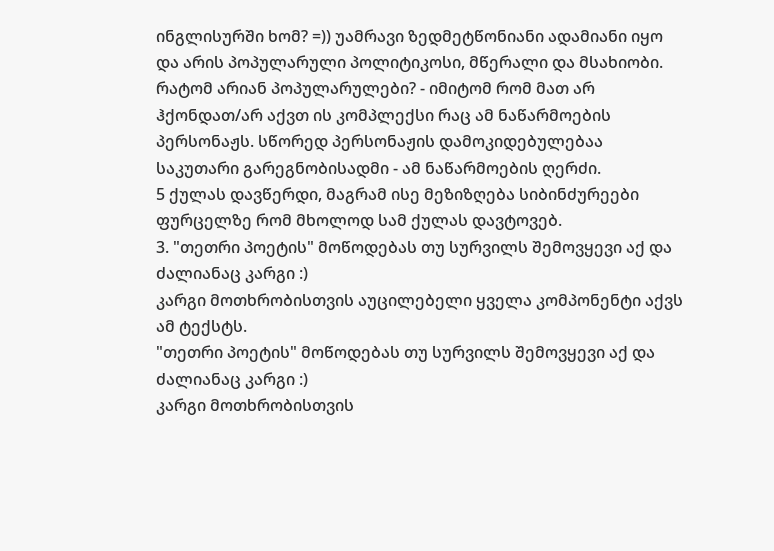ინგლისურში ხომ? =)) უამრავი ზედმეტწონიანი ადამიანი იყო და არის პოპულარული პოლიტიკოსი, მწერალი და მსახიობი.
რატომ არიან პოპულარულები? - იმიტომ რომ მათ არ ჰქონდათ/არ აქვთ ის კომპლექსი რაც ამ ნაწარმოების პერსონაჟს. სწორედ პერსონაჟის დამოკიდებულებაა საკუთარი გარეგნობისადმი - ამ ნაწარმოების ღერძი.
5 ქულას დავწერდი, მაგრამ ისე მეზიზღება სიბინძურეები ფურცელზე რომ მხოლოდ სამ ქულას დავტოვებ.
3. "თეთრი პოეტის" მოწოდებას თუ სურვილს შემოვყევი აქ და ძალიანაც კარგი :)
კარგი მოთხრობისთვის აუცილებელი ყველა კომპონენტი აქვს ამ ტექსტს.
"თეთრი პოეტის" მოწოდებას თუ სურვილს შემოვყევი აქ და ძალიანაც კარგი :)
კარგი მოთხრობისთვის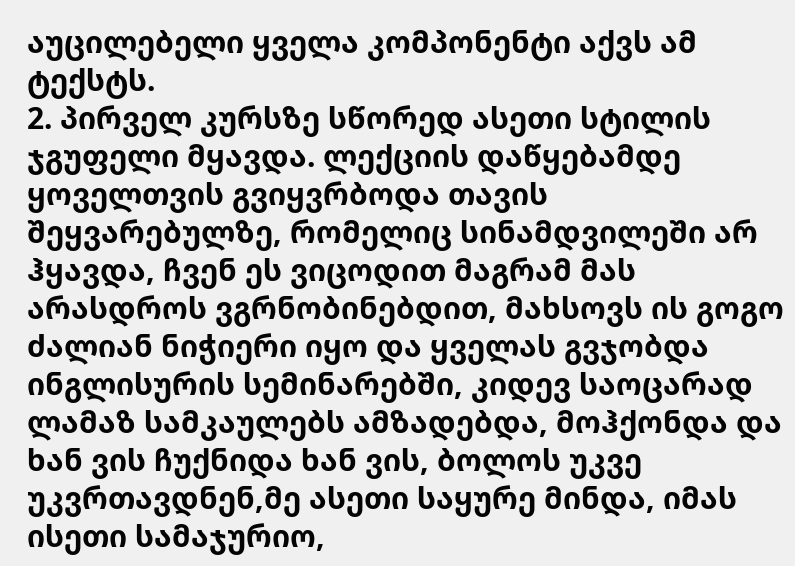აუცილებელი ყველა კომპონენტი აქვს ამ ტექსტს.
2. პირველ კურსზე სწორედ ასეთი სტილის ჯგუფელი მყავდა. ლექციის დაწყებამდე ყოველთვის გვიყვრბოდა თავის შეყვარებულზე, რომელიც სინამდვილეში არ ჰყავდა, ჩვენ ეს ვიცოდით მაგრამ მას არასდროს ვგრნობინებდით, მახსოვს ის გოგო ძალიან ნიჭიერი იყო და ყველას გვჯობდა ინგლისურის სემინარებში, კიდევ საოცარად ლამაზ სამკაულებს ამზადებდა, მოჰქონდა და ხან ვის ჩუქნიდა ხან ვის, ბოლოს უკვე უკვრთავდნენ,მე ასეთი საყურე მინდა, იმას ისეთი სამაჯურიო,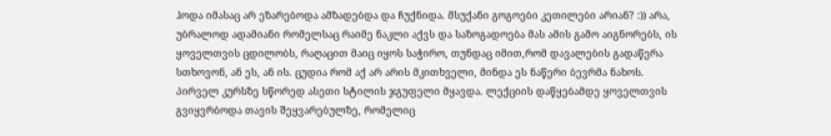ჰოდა იმასაც არ ეზარებოდა ამზადებდა და ჩუქნიდა. მსუქანი გოგოები კეთილები არიან? :)) არა, უბრალოდ ადამიანი რომელსაც რაიმე ნაკლი აქვს და საზოგადოება მას ამის გამო აიგნორებს, ის ყოველთვის ცდილობს, რაღაცით მაიც იყოს საჭირო, თუნდაც იმით,რომ დავალების გადაწერა სთხოვონ, ან ეს, ან ის. ცუდია რომ აქ არ არის მკითხველი, მინდა ეს ნაწერი ბევრმა ნახოს.
პირველ კურსზე სწორედ ასეთი სტილის ჯგუფელი მყავდა. ლექციის დაწყებამდე ყოველთვის გვიყვრბოდა თავის შეყვარებულზე, რომელიც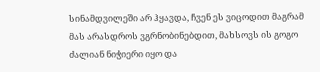სინამდვილეში არ ჰყავდა, ჩვენ ეს ვიცოდით მაგრამ მას არასდროს ვგრნობინებდით, მახსოვს ის გოგო ძალიან ნიჭიერი იყო და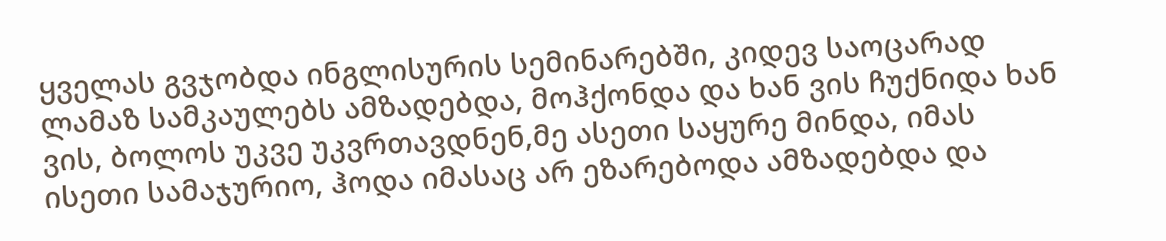ყველას გვჯობდა ინგლისურის სემინარებში, კიდევ საოცარად ლამაზ სამკაულებს ამზადებდა, მოჰქონდა და ხან ვის ჩუქნიდა ხან ვის, ბოლოს უკვე უკვრთავდნენ,მე ასეთი საყურე მინდა, იმას ისეთი სამაჯურიო, ჰოდა იმასაც არ ეზარებოდა ამზადებდა და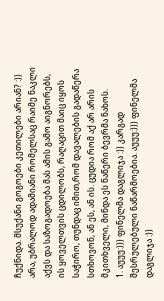ჩუქნიდა. მსუქანი გოგოები კეთილები არიან? :)) არა, უბრალოდ ადამიანი რომელსაც რაიმე ნაკლი აქვს და საზოგადოება მას ამის გამო აიგნორებს, ის ყოველთვის ცდილობს, რაღაცით მაიც იყოს საჭირო, თუნდაც იმით,რომ დავალების გადაწერა სთხოვონ, ან ეს, ან ის. ცუდია რომ აქ არ არის მკითხველი, მინდა ეს ნაწერი ბევრმა ნახოს.
1. აუუუ:))) ფინელმა დაგლიჯა :)) კარგად შესრულებული ნაწარმოებია. აუუუ:))) ფინელმა დაგლიჯა :))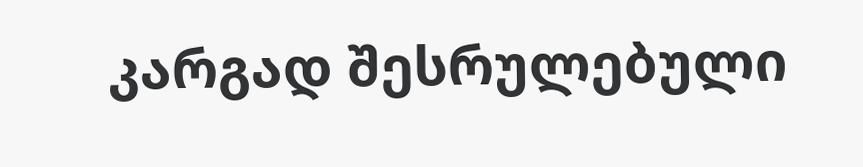კარგად შესრულებული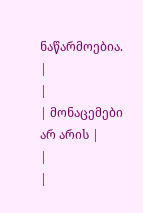ნაწარმოებია.
|
|
| მონაცემები არ არის |
|
|